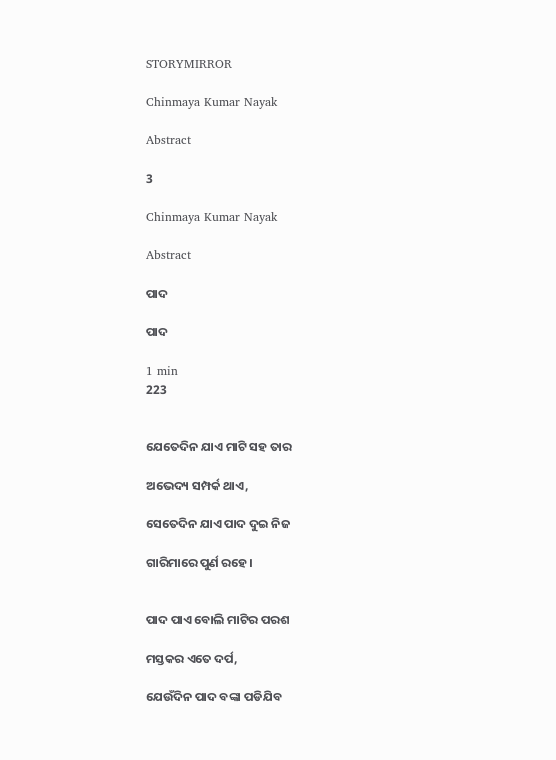STORYMIRROR

Chinmaya Kumar Nayak

Abstract

3

Chinmaya Kumar Nayak

Abstract

ପାଦ

ପାଦ

1 min
223


ଯେତେଦିନ ଯାଏ ମାଟି ସହ ତାର

ଅଭେଦ୍ୟ ସମ୍ପର୍କ ଥାଏ,

ସେତେଦିନ ଯାଏ ପାଦ ଦୁଇ ନିଜ

ଗାରିମାରେ ପୁର୍ଣ ରହେ।


ପାଦ ପାଏ ବୋଲି ମାଟିର ପରଶ

ମସ୍ତକର ଏତେ ଦର୍ପ,

ଯେଉଁଦିନ ପାଦ ବଙ୍କା ପଡିଯିବ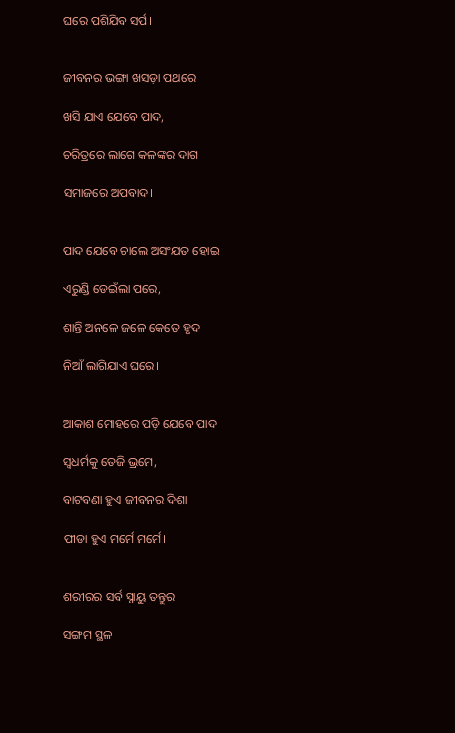ଘରେ ପଶିଯିବ ସର୍ପ।


ଜୀବନର ଭଙ୍ଗା ଖସଡ଼ା ପଥରେ

ଖସି ଯାଏ ଯେବେ ପାଦ,

ଚରିତ୍ରରେ ଲାଗେ କଳଙ୍କର ଦାଗ

ସମାଜରେ ଅପବାଦ।


ପାଦ ଯେବେ ଚାଲେ ଅସଂଯତ ହୋଇ

ଏରୁଣ୍ଡି ଡେଇଁଲା ପରେ,

ଶାନ୍ତି ଅନଳେ ଜଳେ କେତେ ହୃଦ

ନିଆଁ ଲାଗିଯାଏ ଘରେ।


ଆକାଶ ମୋହରେ ପଡ଼ି ଯେବେ ପାଦ

ସ୍ବଧର୍ମକୁ ତେଜି ଭ୍ରମେ,

ବାଟବଣା ହୁଏ ଜୀବନର ଦିଶା

ପୀଡା ହୁଏ ମର୍ମେ ମର୍ମେ।


ଶରୀରର ସର୍ବ ସ୍ନାୟୁ ତନ୍ତୁର

ସଙ୍ଗମ ସ୍ଥଳ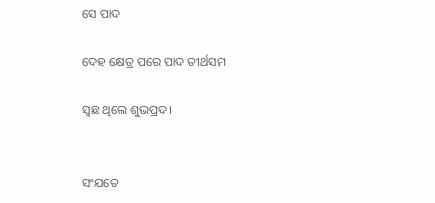ସେ ପାଦ

ଦେହ କ୍ଷେତ୍ର ପରେ ପାଦ ତୀର୍ଥସମ

ସ୍ଵଛ ଥିଲେ ଶୁଭପ୍ରଦ।


ସଂଯତେ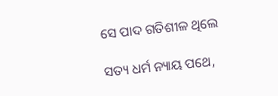ସେ ପାଦ ଗତିଶୀଳ ଥିଲେ

ସତ୍ୟ ଧର୍ମ ନ୍ୟାୟ ପଥେ,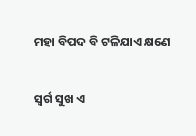ମହା ବିପଦ ବି ଟଳିଯାଏ କ୍ଷଣେ

ସ୍ୱର୍ଗ ସୁଖ ଏ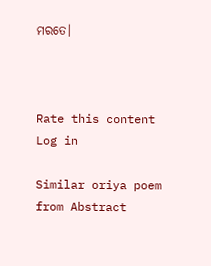ମରତେ।



Rate this content
Log in

Similar oriya poem from Abstract